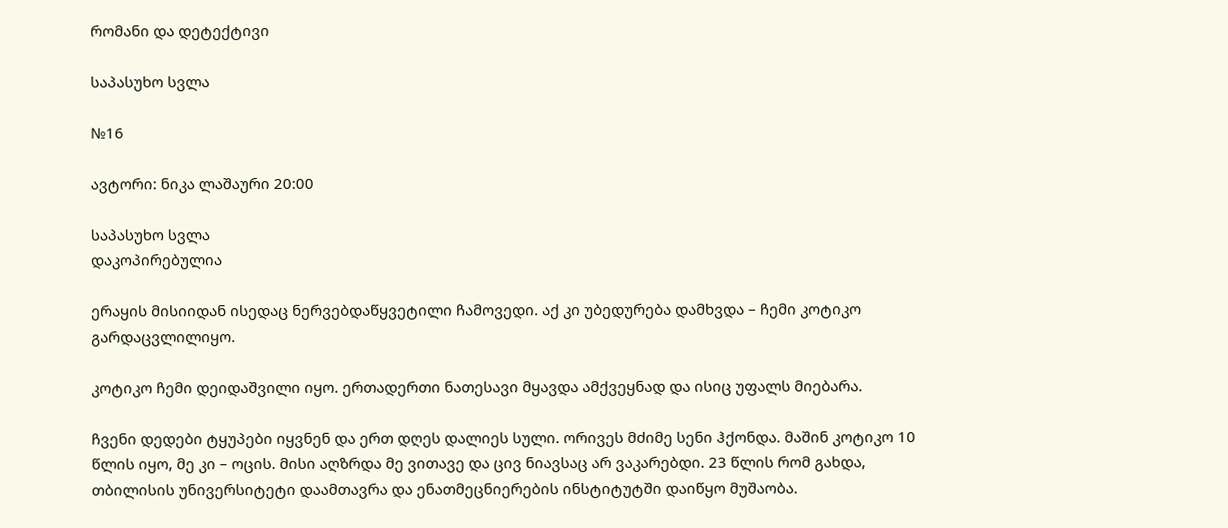რომანი და დეტექტივი

საპასუხო სვლა

№16

ავტორი: ნიკა ლაშაური 20:00

საპასუხო სვლა
დაკოპირებულია

ერაყის მისიიდან ისედაც ნერვებდაწყვეტილი ჩამოვედი. აქ კი უბედურება დამხვდა – ჩემი კოტიკო გარდაცვლილიყო.

კოტიკო ჩემი დეიდაშვილი იყო. ერთადერთი ნათესავი მყავდა ამქვეყნად და ისიც უფალს მიებარა.

ჩვენი დედები ტყუპები იყვნენ და ერთ დღეს დალიეს სული. ორივეს მძიმე სენი ჰქონდა. მაშინ კოტიკო 10 წლის იყო, მე კი – ოცის. მისი აღზრდა მე ვითავე და ცივ ნიავსაც არ ვაკარებდი. 23 წლის რომ გახდა, თბილისის უნივერსიტეტი დაამთავრა და ენათმეცნიერების ინსტიტუტში დაიწყო მუშაობა.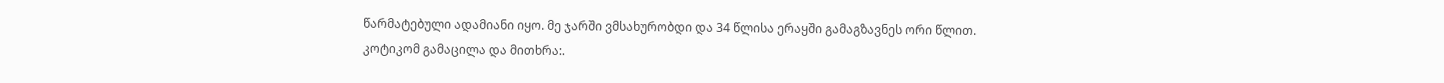წარმატებული ადამიანი იყო. მე ჯარში ვმსახურობდი და 34 წლისა ერაყში გამაგზავნეს ორი წლით. კოტიკომ გამაცილა და მითხრა:.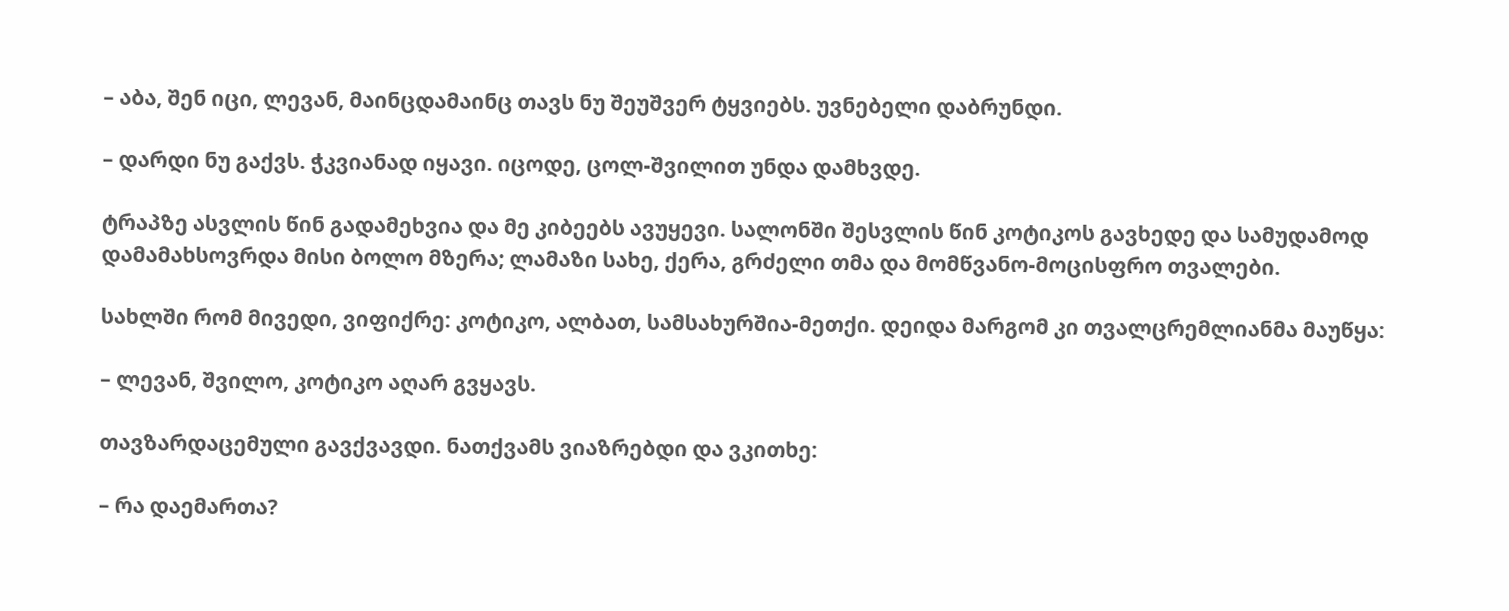– აბა, შენ იცი, ლევან, მაინცდამაინც თავს ნუ შეუშვერ ტყვიებს. უვნებელი დაბრუნდი.

– დარდი ნუ გაქვს. ჭკვიანად იყავი. იცოდე, ცოლ-შვილით უნდა დამხვდე.

ტრაპზე ასვლის წინ გადამეხვია და მე კიბეებს ავუყევი. სალონში შესვლის წინ კოტიკოს გავხედე და სამუდამოდ დამამახსოვრდა მისი ბოლო მზერა; ლამაზი სახე, ქერა, გრძელი თმა და მომწვანო-მოცისფრო თვალები.

სახლში რომ მივედი, ვიფიქრე: კოტიკო, ალბათ, სამსახურშია-მეთქი. დეიდა მარგომ კი თვალცრემლიანმა მაუწყა:

– ლევან, შვილო, კოტიკო აღარ გვყავს.

თავზარდაცემული გავქვავდი. ნათქვამს ვიაზრებდი და ვკითხე:

– რა დაემართა?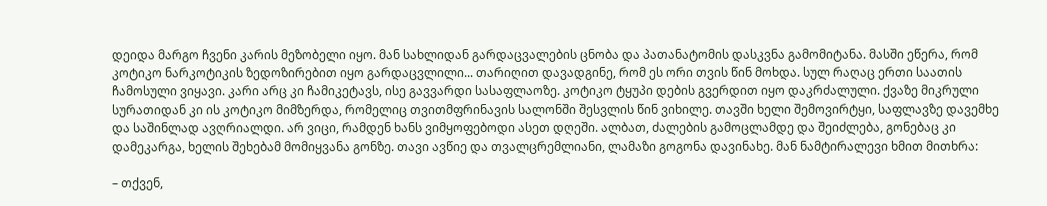დეიდა მარგო ჩვენი კარის მეზობელი იყო. მან სახლიდან გარდაცვალების ცნობა და პათანატომის დასკვნა გამომიტანა. მასში ეწერა, რომ კოტიკო ნარკოტიკის ზედოზირებით იყო გარდაცვლილი... თარიღით დავადგინე, რომ ეს ორი თვის წინ მოხდა. სულ რაღაც ერთი საათის ჩამოსული ვიყავი. კარი არც კი ჩამიკეტავს, ისე გავვარდი სასაფლაოზე. კოტიკო ტყუპი დების გვერდით იყო დაკრძალული. ქვაზე მიკრული სურათიდან კი ის კოტიკო მიმზერდა, რომელიც თვითმფრინავის სალონში შესვლის წინ ვიხილე. თავში ხელი შემოვირტყი, საფლავზე დავემხე და საშინლად ავღრიალდი. არ ვიცი, რამდენ ხანს ვიმყოფებოდი ასეთ დღეში. ალბათ, ძალების გამოცლამდე და შეიძლება, გონებაც კი დამეკარგა, ხელის შეხებამ მომიყვანა გონზე. თავი ავწიე და თვალცრემლიანი, ლამაზი გოგონა დავინახე. მან ნამტირალევი ხმით მითხრა:

– თქვენ,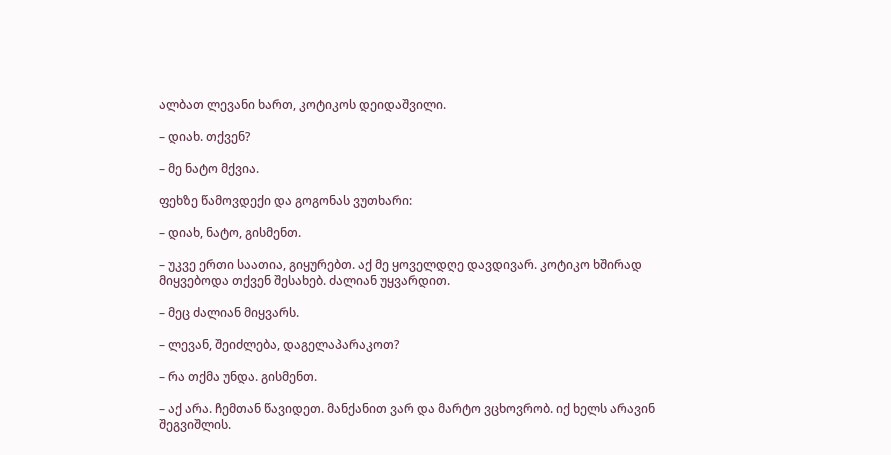ალბათ ლევანი ხართ, კოტიკოს დეიდაშვილი.

– დიახ. თქვენ?

– მე ნატო მქვია.

ფეხზე წამოვდექი და გოგონას ვუთხარი:

– დიახ, ნატო, გისმენთ.

– უკვე ერთი საათია, გიყურებთ. აქ მე ყოველდღე დავდივარ. კოტიკო ხშირად მიყვებოდა თქვენ შესახებ. ძალიან უყვარდით.

– მეც ძალიან მიყვარს.

– ლევან, შეიძლება, დაგელაპარაკოთ?

– რა თქმა უნდა. გისმენთ.

– აქ არა. ჩემთან წავიდეთ. მანქანით ვარ და მარტო ვცხოვრობ. იქ ხელს არავინ შეგვიშლის.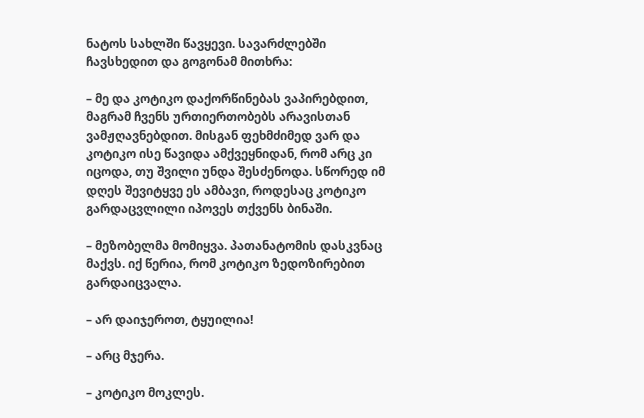ნატოს სახლში წავყევი. სავარძლებში ჩავსხედით და გოგონამ მითხრა:

– მე და კოტიკო დაქორწინებას ვაპირებდით, მაგრამ ჩვენს ურთიერთობებს არავისთან ვამჟღავნებდით. მისგან ფეხმძიმედ ვარ და კოტიკო ისე წავიდა ამქვეყნიდან, რომ არც კი იცოდა, თუ შვილი უნდა შესძენოდა. სწორედ იმ დღეს შევიტყვე ეს ამბავი, როდესაც კოტიკო გარდაცვლილი იპოვეს თქვენს ბინაში.

– მეზობელმა მომიყვა. პათანატომის დასკვნაც მაქვს. იქ წერია, რომ კოტიკო ზედოზირებით გარდაიცვალა.

– არ დაიჯეროთ, ტყუილია!

– არც მჯერა.

– კოტიკო მოკლეს.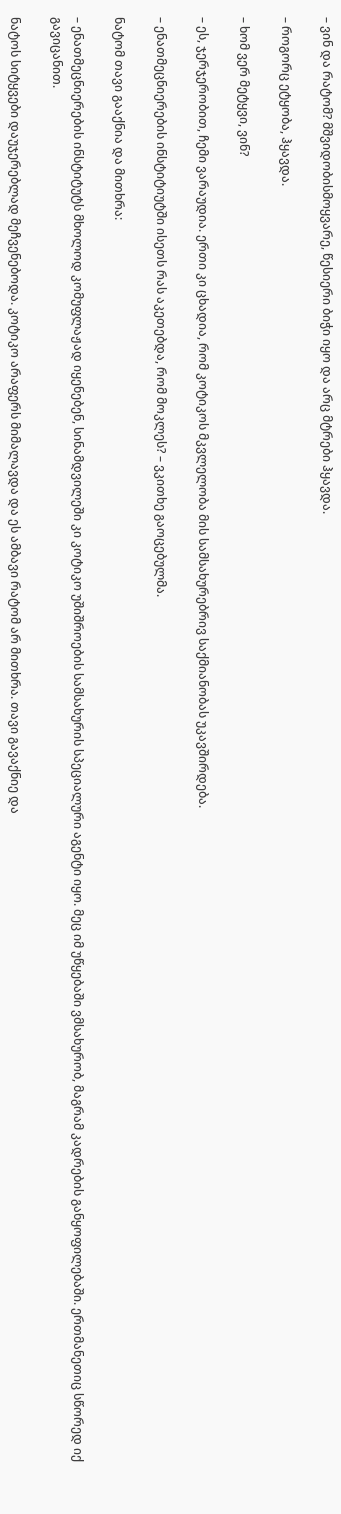– ვინ და რატომ? მშვიდობისმოყვარე, წესიერი ბიჭი იყო და არც მტრები ჰყავდა.

– როგორც ეტყობა, ჰყავდა.

– ხომ ვერ მეტყვი, ვინ?

– ეს, ჯერჯერობით, ჩემი ვარაუდია. ერთი კი ცხადია, რომ კოტიკოს მკვლელობა მის სამსახურებრივ საქმიანობას უკავშირდება.

– ენათმეცნიერების ინსტიტიუტში ისეთს რას აკეთებდა, რომ მოკლეს? – ვკითხე გაოცებულმა.

ნატომ თავი გააქნია და მითხრა:

– ენათმეცნიერების ინსტიტუტს მხოლოდ კომუფლაჟად იყენებენ, სინამდვილეში კი კოტიკო უშიშროების სამსახურის სპეციალური აგენტი იყო. მეც იმ უწყებაში ვმსახურობ, მაგრამ კადრების განყოფილებაში. ერთმანეთიც სწორედ იქ გავიცანით.

ნატოს სიტყვები დაუჯერებლად მეჩვენებოდა. კოტიკო არაფერს მიმალავდა და ეს ამბავი რატომ არ მითხრა. თავი გავაქნიე და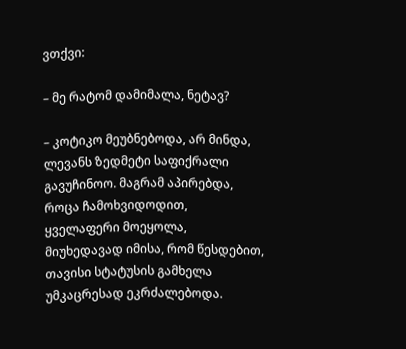ვთქვი:

– მე რატომ დამიმალა, ნეტავ?

– კოტიკო მეუბნებოდა, არ მინდა, ლევანს ზედმეტი საფიქრალი გავუჩინოო. მაგრამ აპირებდა, როცა ჩამოხვიდოდით, ყველაფერი მოეყოლა, მიუხედავად იმისა, რომ წესდებით, თავისი სტატუსის გამხელა უმკაცრესად ეკრძალებოდა.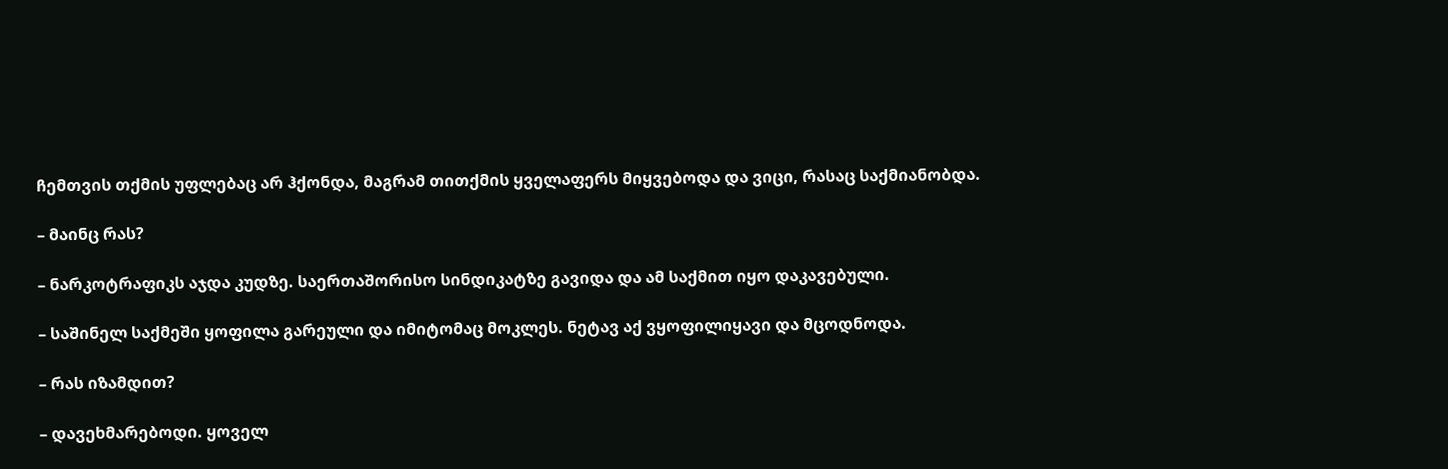ჩემთვის თქმის უფლებაც არ ჰქონდა, მაგრამ თითქმის ყველაფერს მიყვებოდა და ვიცი, რასაც საქმიანობდა.

– მაინც რას?

– ნარკოტრაფიკს აჯდა კუდზე. საერთაშორისო სინდიკატზე გავიდა და ამ საქმით იყო დაკავებული.

– საშინელ საქმეში ყოფილა გარეული და იმიტომაც მოკლეს. ნეტავ აქ ვყოფილიყავი და მცოდნოდა.

– რას იზამდით?

– დავეხმარებოდი. ყოველ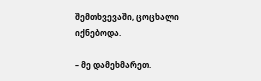შემთხვევაში, ცოცხალი იქნებოდა.

– მე დამეხმარეთ.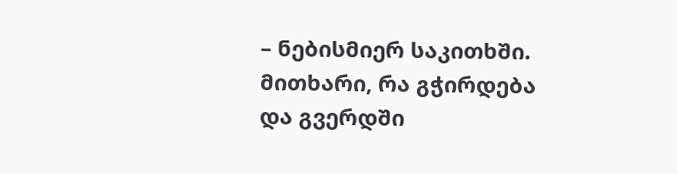– ნებისმიერ საკითხში. მითხარი, რა გჭირდება და გვერდში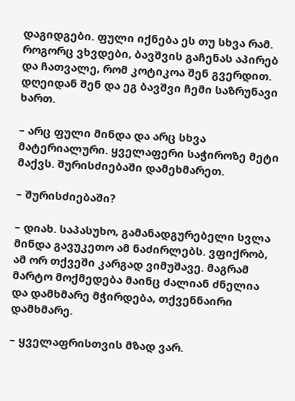დაგიდგები. ფული იქნება ეს თუ სხვა რამ. როგორც ვხვდები, ბავშვის გაჩენას აპირებ და ჩათვალე, რომ კოტიკოა შენ გვერდით. დღეიდან შენ და ეგ ბავშვი ჩემი საზრუნავი ხართ.

– არც ფული მინდა და არც სხვა მატერიალური. ყველაფერი საჭიროზე მეტი მაქვს. შურისძიებაში დამეხმარეთ.

– შურისძიებაში?

– დიახ. საპასუხო, გამანადგურებელი სვლა მინდა გავუკეთო ამ ნაძირლებს. ვფიქრობ, ამ ორ თქვეში კარგად ვიმუშავე. მაგრამ მარტო მოქმედება მაინც ძალიან ძნელია და დამხმარე მჭირდება, თქვენნაირი დამხმარე.

– ყველაფრისთვის მზად ვარ.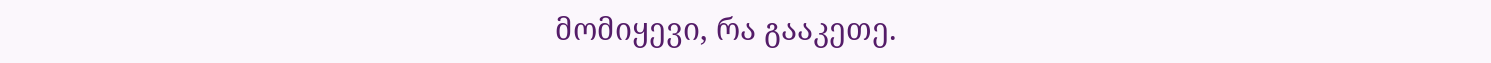მომიყევი, რა გააკეთე.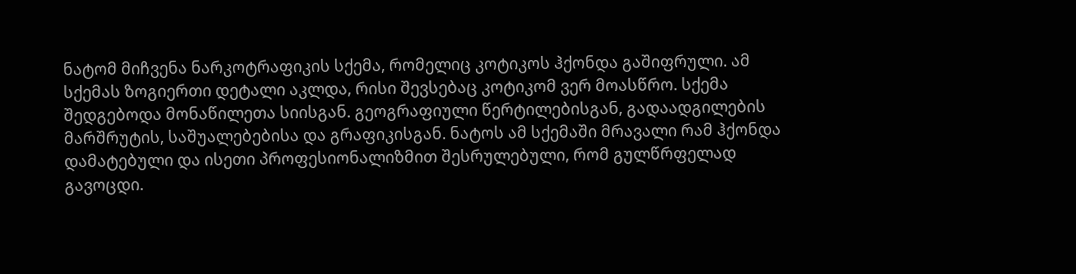ნატომ მიჩვენა ნარკოტრაფიკის სქემა, რომელიც კოტიკოს ჰქონდა გაშიფრული. ამ სქემას ზოგიერთი დეტალი აკლდა, რისი შევსებაც კოტიკომ ვერ მოასწრო. სქემა შედგებოდა მონაწილეთა სიისგან. გეოგრაფიული წერტილებისგან, გადაადგილების მარშრუტის, საშუალებებისა და გრაფიკისგან. ნატოს ამ სქემაში მრავალი რამ ჰქონდა დამატებული და ისეთი პროფესიონალიზმით შესრულებული, რომ გულწრფელად გავოცდი.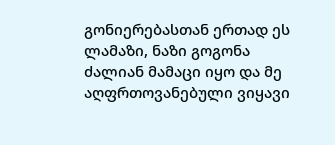გონიერებასთან ერთად ეს ლამაზი, ნაზი გოგონა ძალიან მამაცი იყო და მე აღფრთოვანებული ვიყავი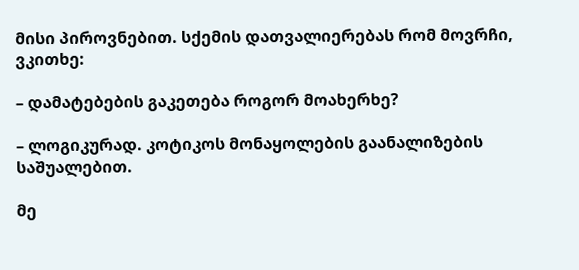მისი პიროვნებით. სქემის დათვალიერებას რომ მოვრჩი, ვკითხე:

– დამატებების გაკეთება როგორ მოახერხე?

– ლოგიკურად. კოტიკოს მონაყოლების გაანალიზების საშუალებით.

მე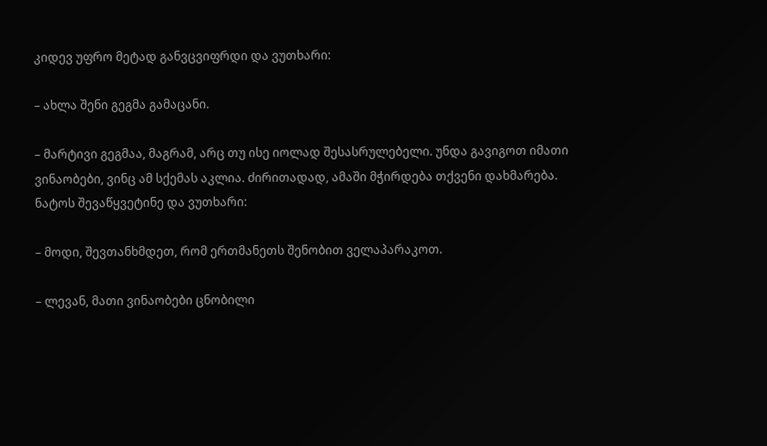კიდევ უფრო მეტად განვცვიფრდი და ვუთხარი:

– ახლა შენი გეგმა გამაცანი.

– მარტივი გეგმაა, მაგრამ, არც თუ ისე იოლად შესასრულებელი. უნდა გავიგოთ იმათი ვინაობები, ვინც ამ სქემას აკლია. ძირითადად, ამაში მჭირდება თქვენი დახმარება. ნატოს შევაწყვეტინე და ვუთხარი:

– მოდი, შევთანხმდეთ, რომ ერთმანეთს შენობით ველაპარაკოთ.

– ლევან, მათი ვინაობები ცნობილი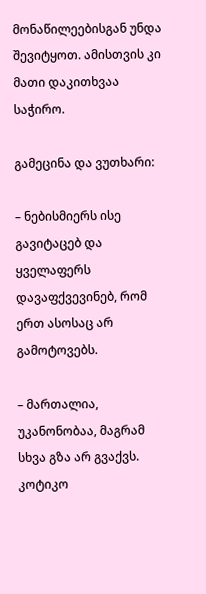მონაწილეებისგან უნდა შევიტყოთ. ამისთვის კი მათი დაკითხვაა საჭირო.

გამეცინა და ვუთხარი:

– ნებისმიერს ისე გავიტაცებ და ყველაფერს დავაფქვევინებ, რომ ერთ ასოსაც არ გამოტოვებს.

– მართალია, უკანონობაა, მაგრამ სხვა გზა არ გვაქვს. კოტიკო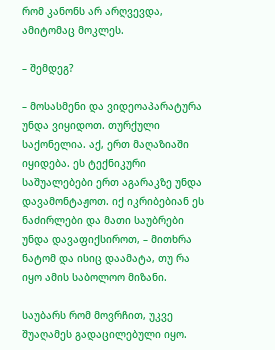რომ კანონს არ არღვევდა, ამიტომაც მოკლეს.

– შემდეგ?

– მოსასმენი და ვიდეოაპარატურა უნდა ვიყიდოთ. თურქული საქონელია. აქ, ერთ მაღაზიაში იყიდება. ეს ტექნიკური საშუალებები ერთ აგარაკზე უნდა დავამონტაჟოთ. იქ იკრიბებიან ეს ნაძირლები და მათი საუბრები უნდა დავაფიქსიროთ, – მითხრა ნატომ და ისიც დაამატა, თუ რა იყო ამის საბოლოო მიზანი.

საუბარს რომ მოვრჩით, უკვე შუაღამეს გადაცილებული იყო.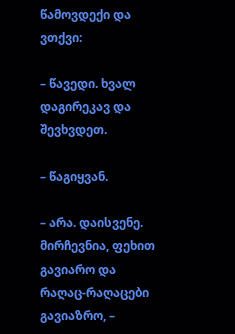წამოვდექი და ვთქვი:

– წავედი. ხვალ დაგირეკავ და შევხვდეთ.

– წაგიყვან.

– არა. დაისვენე. მირჩევნია, ფეხით გავიარო და რაღაც-რაღაცები გავიაზრო, –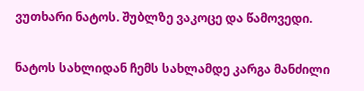ვუთხარი ნატოს. შუბლზე ვაკოცე და წამოვედი.

ნატოს სახლიდან ჩემს სახლამდე კარგა მანძილი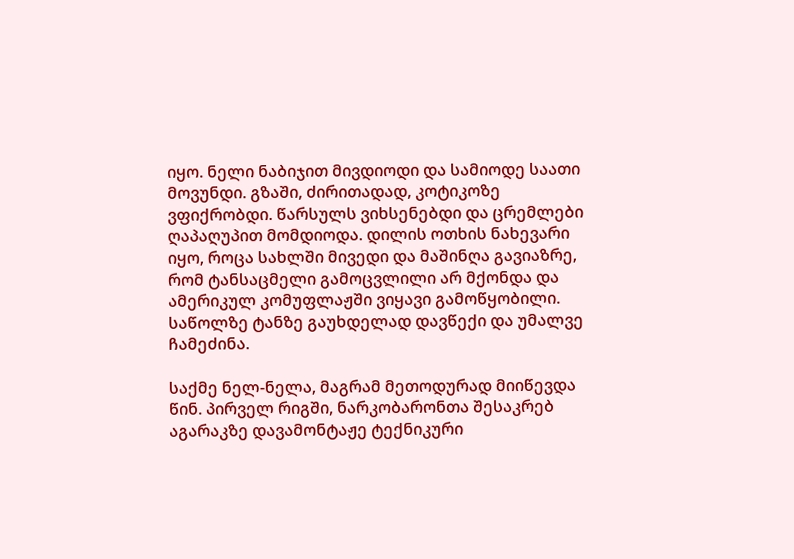იყო. ნელი ნაბიჯით მივდიოდი და სამიოდე საათი მოვუნდი. გზაში, ძირითადად, კოტიკოზე ვფიქრობდი. წარსულს ვიხსენებდი და ცრემლები ღაპაღუპით მომდიოდა. დილის ოთხის ნახევარი იყო, როცა სახლში მივედი და მაშინღა გავიაზრე, რომ ტანსაცმელი გამოცვლილი არ მქონდა და ამერიკულ კომუფლაჟში ვიყავი გამოწყობილი. საწოლზე ტანზე გაუხდელად დავწექი და უმალვე ჩამეძინა.

საქმე ნელ-ნელა, მაგრამ მეთოდურად მიიწევდა წინ. პირველ რიგში, ნარკობარონთა შესაკრებ აგარაკზე დავამონტაჟე ტექნიკური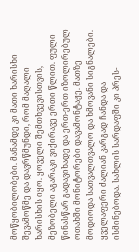მოწყობილობები. მანამდე კი მათი ხარისხი შევამოწმე და დავრწმუნდი, რომ მაღალი ხარისხის იყო. ყოველი შემთხვევისთვის, მეზობელი აგარაკი ვიქირავე ერთი წლით. ფული წინასწარ გადავიხადე და ერთ-ერთ იზოლირებულ ოთახში მონიტორები დავამონტაჟე. მათზე მოდიოდა სათვალთვალო და ხმოვანი სიგნალები. ყველაფერი ძალიან კარგად ჩანდა და ისმინებოდა. სახლის სარდაფში კი პრეს-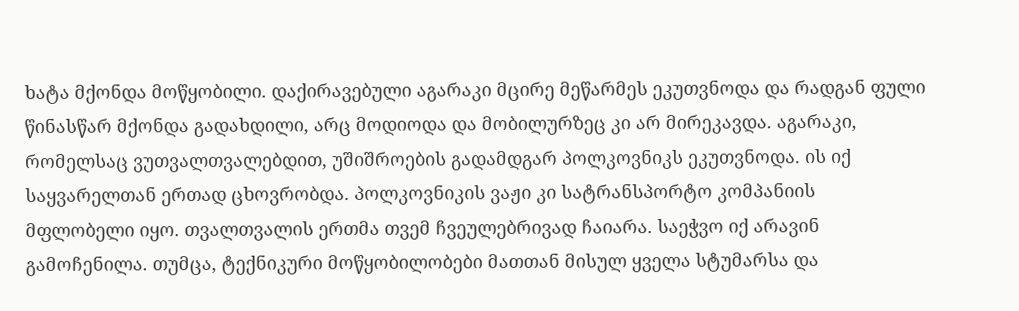ხატა მქონდა მოწყობილი. დაქირავებული აგარაკი მცირე მეწარმეს ეკუთვნოდა და რადგან ფული წინასწარ მქონდა გადახდილი, არც მოდიოდა და მობილურზეც კი არ მირეკავდა. აგარაკი, რომელსაც ვუთვალთვალებდით, უშიშროების გადამდგარ პოლკოვნიკს ეკუთვნოდა. ის იქ საყვარელთან ერთად ცხოვრობდა. პოლკოვნიკის ვაჟი კი სატრანსპორტო კომპანიის მფლობელი იყო. თვალთვალის ერთმა თვემ ჩვეულებრივად ჩაიარა. საეჭვო იქ არავინ გამოჩენილა. თუმცა, ტექნიკური მოწყობილობები მათთან მისულ ყველა სტუმარსა და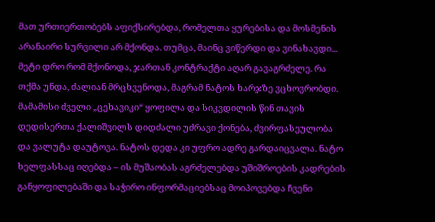მათ ურთიერთობებს აფიქსირებდა, რომელთა ყურებისა და მოსმენის არანაირი სურვილი არ მქონდა. თუმცა, მაინც ვიწერდი და ვინახავდი... მეტი დრო რომ მქონოდა, ჯართან კონტრაქტი აღარ გავაგრძელე. რა თქმა უნდა, ძალიან მრცხვენოდა, მაგრამ ნატოს ხარჯზე ვცხოვრობდი. მამამისი ძველი „ცეხავიკი“ ყოფილა და სიკვდილის წინ თავის დედისერთა ქალიშვილს დიდძალი უძრავი ქონება, ძვირფასეულობა და ვალუტა დაუტოვა. ნატოს დედა კი უფრო ადრე გარდაიცვალა. ნატო ხელფასსაც იღებდა – ის მუშაობას აგრძელებდა უშიშროების კადრების განყოფილებაში და საჭირო ინფორმაციებსაც მოიპოვებდა ჩვენი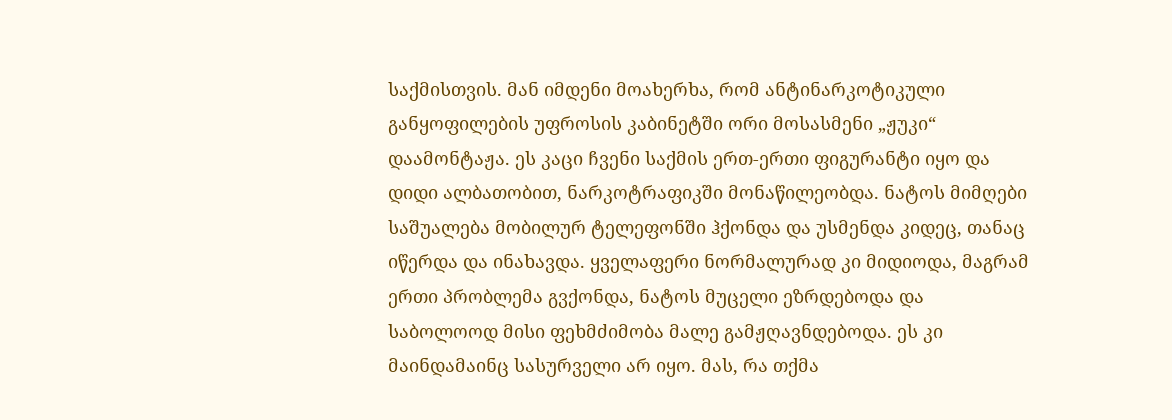საქმისთვის. მან იმდენი მოახერხა, რომ ანტინარკოტიკული განყოფილების უფროსის კაბინეტში ორი მოსასმენი „ჟუკი“ დაამონტაჟა. ეს კაცი ჩვენი საქმის ერთ-ერთი ფიგურანტი იყო და დიდი ალბათობით, ნარკოტრაფიკში მონაწილეობდა. ნატოს მიმღები საშუალება მობილურ ტელეფონში ჰქონდა და უსმენდა კიდეც, თანაც იწერდა და ინახავდა. ყველაფერი ნორმალურად კი მიდიოდა, მაგრამ ერთი პრობლემა გვქონდა, ნატოს მუცელი ეზრდებოდა და საბოლოოდ მისი ფეხმძიმობა მალე გამჟღავნდებოდა. ეს კი მაინდამაინც სასურველი არ იყო. მას, რა თქმა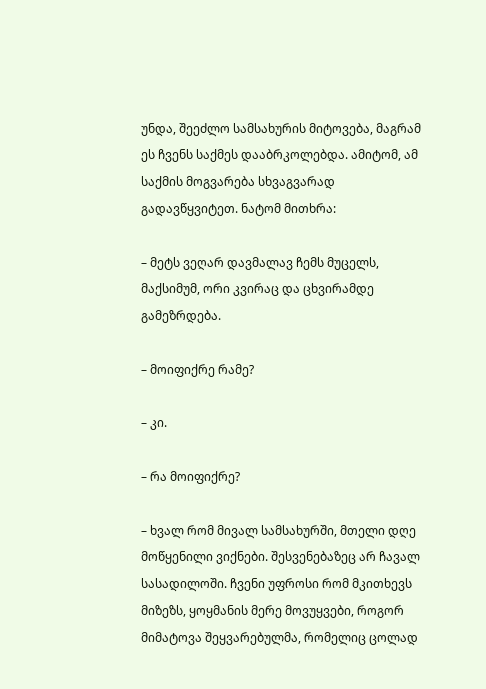უნდა, შეეძლო სამსახურის მიტოვება, მაგრამ ეს ჩვენს საქმეს დააბრკოლებდა. ამიტომ, ამ საქმის მოგვარება სხვაგვარად გადავწყვიტეთ. ნატომ მითხრა:

– მეტს ვეღარ დავმალავ ჩემს მუცელს, მაქსიმუმ, ორი კვირაც და ცხვირამდე გამეზრდება.

– მოიფიქრე რამე?

– კი.

– რა მოიფიქრე?

– ხვალ რომ მივალ სამსახურში, მთელი დღე მოწყენილი ვიქნები. შესვენებაზეც არ ჩავალ სასადილოში. ჩვენი უფროსი რომ მკითხევს მიზეზს, ყოყმანის მერე მოვუყვები, როგორ მიმატოვა შეყვარებულმა, რომელიც ცოლად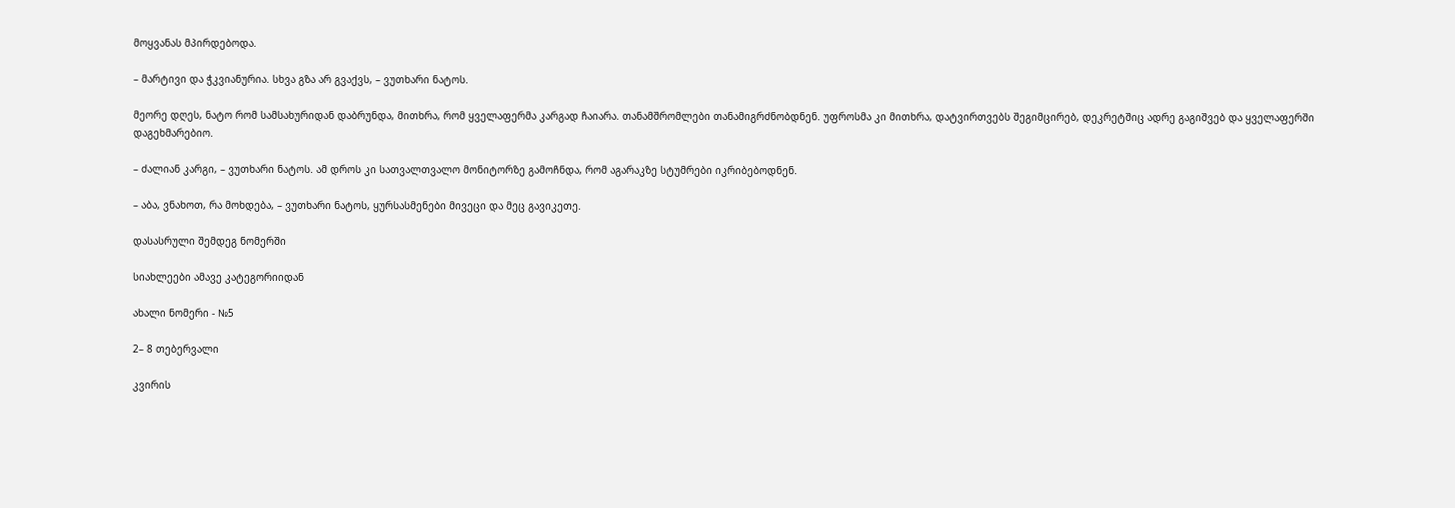მოყვანას მპირდებოდა.

– მარტივი და ჭკვიანურია. სხვა გზა არ გვაქვს, – ვუთხარი ნატოს.

მეორე დღეს, ნატო რომ სამსახურიდან დაბრუნდა, მითხრა, რომ ყველაფერმა კარგად ჩაიარა. თანამშრომლები თანამიგრძნობდნენ. უფროსმა კი მითხრა, დატვირთვებს შეგიმცირებ, დეკრეტშიც ადრე გაგიშვებ და ყველაფერში დაგეხმარებიო.

– ძალიან კარგი, – ვუთხარი ნატოს. ამ დროს კი სათვალთვალო მონიტორზე გამოჩნდა, რომ აგარაკზე სტუმრები იკრიბებოდნენ.

– აბა, ვნახოთ, რა მოხდება, – ვუთხარი ნატოს, ყურსასმენები მივეცი და მეც გავიკეთე.

დასასრული შემდეგ ნომერში

სიახლეები ამავე კატეგორიიდან

ახალი ნომერი - №5

2– 8 თებერვალი

კვირის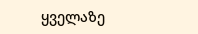ყველაზე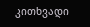კითხვადი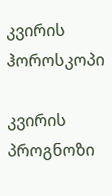კვირის ჰოროსკოპი

კვირის პროგნოზი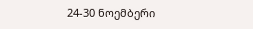24-30 ნოემბერი